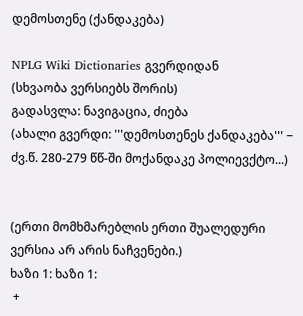დემოსთენე (ქანდაკება)

NPLG Wiki Dictionaries გვერდიდან
(სხვაობა ვერსიებს შორის)
გადასვლა: ნავიგაცია, ძიება
(ახალი გვერდი: '''დემოსთენეს ქანდაკება''' − ძვ.წ. 280-279 წწ-ში მოქანდაკე პოლიევქტო...)


(ერთი მომხმარებლის ერთი შუალედური ვერსია არ არის ნაჩვენები.)
ხაზი 1: ხაზი 1:
 +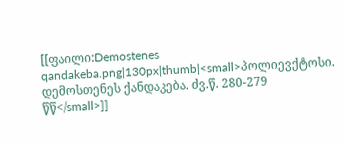[[ფაილი:Demostenes qandakeba.png|130px|thumb|<small>პოლიევქტოსი. დემოსთენეს ქანდაკება. ძვ.წ. 280-279 წწ</small>]]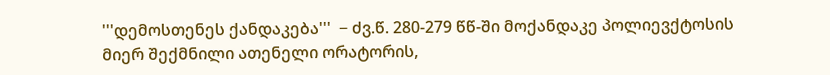'''დემოსთენეს ქანდაკება'''  − ძვ.წ. 280-279 წწ-ში მოქანდაკე პოლიევქტოსის მიერ შექმნილი ათენელი ორატორის,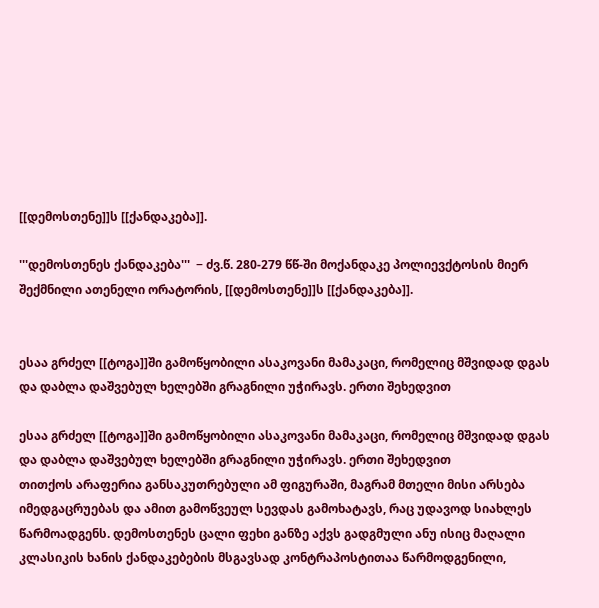[[დემოსთენე]]ს [[ქანდაკება]].

'''დემოსთენეს ქანდაკება'''  − ძვ.წ. 280-279 წწ-ში მოქანდაკე პოლიევქტოსის მიერ შექმნილი ათენელი ორატორის, [[დემოსთენე]]ს [[ქანდაკება]].


ესაა გრძელ [[ტოგა]]ში გამოწყობილი ასაკოვანი მამაკაცი, რომელიც მშვიდად დგას და დაბლა დაშვებულ ხელებში გრაგნილი უჭირავს. ერთი შეხედვით

ესაა გრძელ [[ტოგა]]ში გამოწყობილი ასაკოვანი მამაკაცი, რომელიც მშვიდად დგას და დაბლა დაშვებულ ხელებში გრაგნილი უჭირავს. ერთი შეხედვით
თითქოს არაფერია განსაკუთრებული ამ ფიგურაში, მაგრამ მთელი მისი არსება იმედგაცრუებას და ამით გამოწვეულ სევდას გამოხატავს, რაც უდავოდ სიახლეს წარმოადგენს. დემოსთენეს ცალი ფეხი განზე აქვს გადგმული ანუ ისიც მაღალი კლასიკის ხანის ქანდაკებების მსგავსად კონტრაპოსტითაა წარმოდგენილი,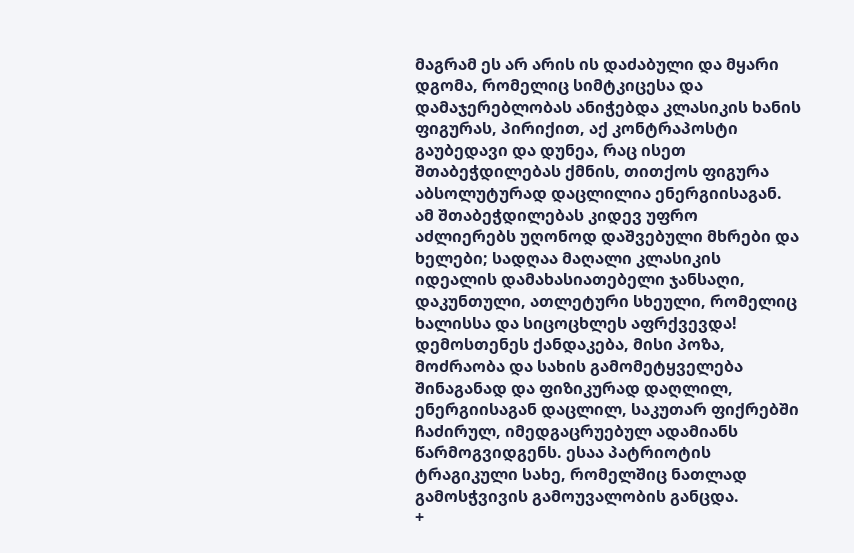მაგრამ ეს არ არის ის დაძაბული და მყარი დგომა, რომელიც სიმტკიცესა და დამაჯერებლობას ანიჭებდა კლასიკის ხანის ფიგურას, პირიქით, აქ კონტრაპოსტი გაუბედავი და დუნეა, რაც ისეთ შთაბეჭდილებას ქმნის, თითქოს ფიგურა აბსოლუტურად დაცლილია ენერგიისაგან. ამ შთაბეჭდილებას კიდევ უფრო აძლიერებს უღონოდ დაშვებული მხრები და ხელები; სადღაა მაღალი კლასიკის იდეალის დამახასიათებელი ჯანსაღი, დაკუნთული, ათლეტური სხეული, რომელიც ხალისსა და სიცოცხლეს აფრქვევდა! დემოსთენეს ქანდაკება, მისი პოზა, მოძრაობა და სახის გამომეტყველება შინაგანად და ფიზიკურად დაღლილ, ენერგიისაგან დაცლილ, საკუთარ ფიქრებში ჩაძირულ, იმედგაცრუებულ ადამიანს წარმოგვიდგენს. ესაა პატრიოტის ტრაგიკული სახე, რომელშიც ნათლად გამოსჭვივის გამოუვალობის განცდა.
+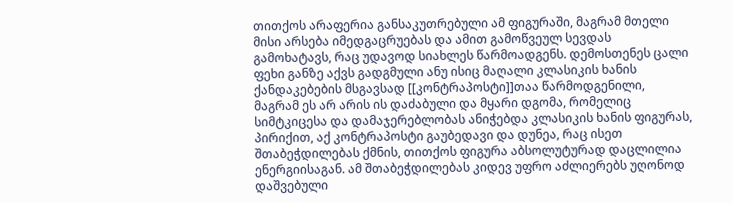თითქოს არაფერია განსაკუთრებული ამ ფიგურაში, მაგრამ მთელი მისი არსება იმედგაცრუებას და ამით გამოწვეულ სევდას გამოხატავს, რაც უდავოდ სიახლეს წარმოადგენს. დემოსთენეს ცალი ფეხი განზე აქვს გადგმული ანუ ისიც მაღალი კლასიკის ხანის ქანდაკებების მსგავსად [[კონტრაპოსტი]]თაა წარმოდგენილი, მაგრამ ეს არ არის ის დაძაბული და მყარი დგომა, რომელიც სიმტკიცესა და დამაჯერებლობას ანიჭებდა კლასიკის ხანის ფიგურას, პირიქით, აქ კონტრაპოსტი გაუბედავი და დუნეა, რაც ისეთ შთაბეჭდილებას ქმნის, თითქოს ფიგურა აბსოლუტურად დაცლილია ენერგიისაგან. ამ შთაბეჭდილებას კიდევ უფრო აძლიერებს უღონოდ დაშვებული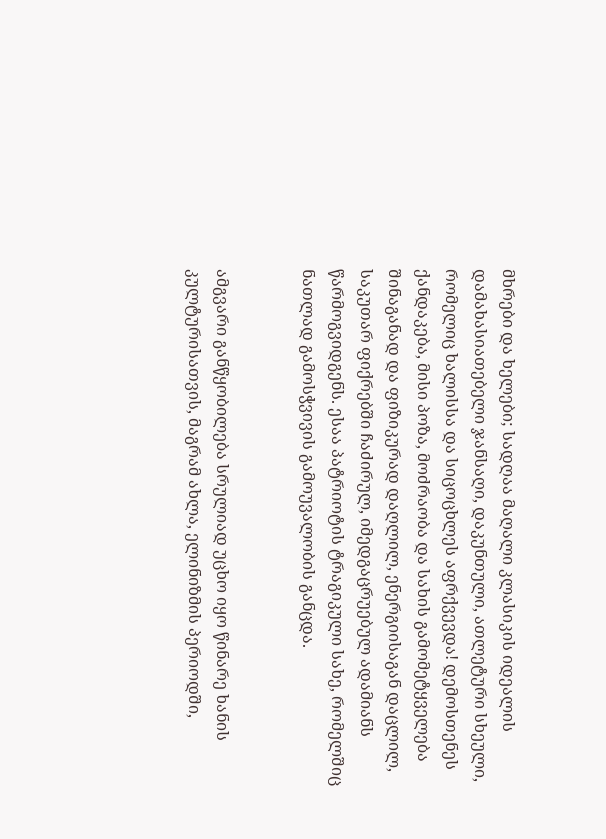მხრები და ხელები; სადღაა მაღალი კლასიკის იდეალის დამახასიათებელი ჯანსაღი, დაკუნთული, ათლეტური სხეული, რომელიც ხალისსა და სიცოცხლეს აფრქვევდა! დემოსთენეს ქანდაკება, მისი პოზა, მოძრაობა და სახის გამომეტყველება შინაგანად და ფიზიკურად დაღლილ, ენერგიისაგან დაცლილ, საკუთარ ფიქრებში ჩაძირულ, იმედგაცრუებულ ადამიანს წარმოგვიდგენს. ესაა პატრიოტის ტრაგიკული სახე, რომელშიც ნათლად გამოსჭვივის გამოუვალობის განცდა.


ამგვარი განწყობილება სრულიად უცხო იყო წინარე ხანის კულტურისათვის, მაგრამ ახლა, ელინიზმის პერიოდში,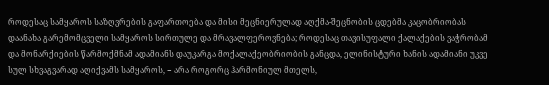როდესაც სამყაროს საზღვრების გაფართოება და მისი მეცნიერულად აღქმა-შეცნობის ცდებმა კაცობრიობას დაანახა გარემომცველი სამყაროს სირთულე და მრავალფეროვნება; როდესაც თავისუფალი ქალაქების ვაჭრობამ და მონარქიების წარმოქმნამ ადამიანს დაუკარგა მოქალაქეობრიობის განცდა, ელინისტური ხანის ადამიანი უკვე სულ სხვაგვარად აღიქვამს სამყაროს, − არა როგორც ჰარმონიულ მთელს,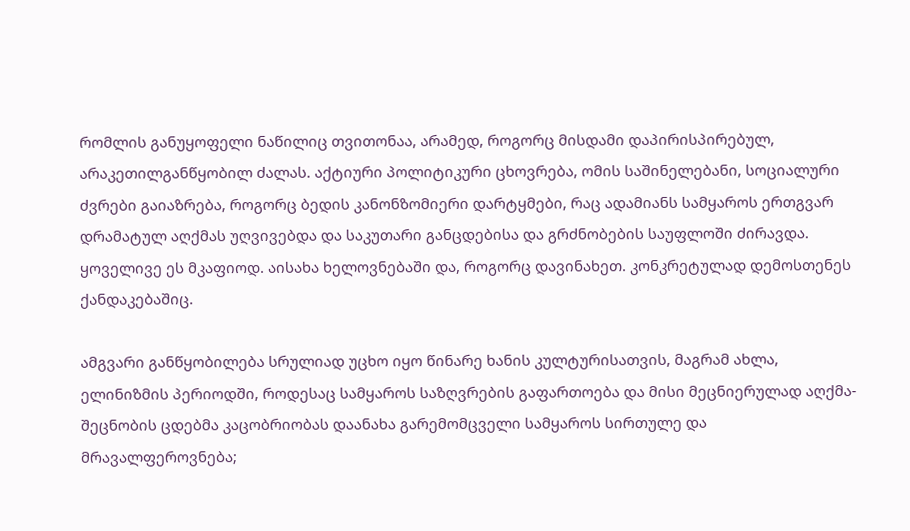რომლის განუყოფელი ნაწილიც თვითონაა, არამედ, როგორც მისდამი დაპირისპირებულ, არაკეთილგანწყობილ ძალას. აქტიური პოლიტიკური ცხოვრება, ომის საშინელებანი, სოციალური ძვრები გაიაზრება, როგორც ბედის კანონზომიერი დარტყმები, რაც ადამიანს სამყაროს ერთგვარ დრამატულ აღქმას უღვივებდა და საკუთარი განცდებისა და გრძნობების საუფლოში ძირავდა. ყოველივე ეს მკაფიოდ. აისახა ხელოვნებაში და, როგორც დავინახეთ. კონკრეტულად დემოსთენეს ქანდაკებაშიც.

ამგვარი განწყობილება სრულიად უცხო იყო წინარე ხანის კულტურისათვის, მაგრამ ახლა, ელინიზმის პერიოდში, როდესაც სამყაროს საზღვრების გაფართოება და მისი მეცნიერულად აღქმა-შეცნობის ცდებმა კაცობრიობას დაანახა გარემომცველი სამყაროს სირთულე და მრავალფეროვნება;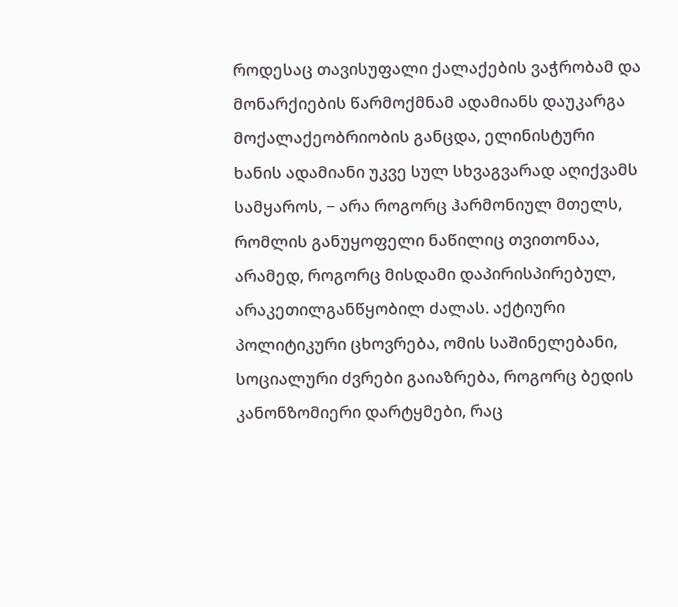როდესაც თავისუფალი ქალაქების ვაჭრობამ და მონარქიების წარმოქმნამ ადამიანს დაუკარგა მოქალაქეობრიობის განცდა, ელინისტური ხანის ადამიანი უკვე სულ სხვაგვარად აღიქვამს სამყაროს, − არა როგორც ჰარმონიულ მთელს, რომლის განუყოფელი ნაწილიც თვითონაა, არამედ, როგორც მისდამი დაპირისპირებულ, არაკეთილგანწყობილ ძალას. აქტიური პოლიტიკური ცხოვრება, ომის საშინელებანი, სოციალური ძვრები გაიაზრება, როგორც ბედის კანონზომიერი დარტყმები, რაც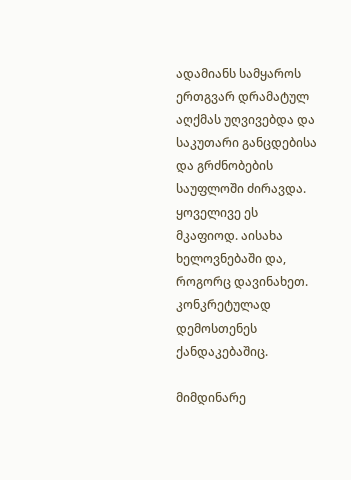ადამიანს სამყაროს ერთგვარ დრამატულ აღქმას უღვივებდა და საკუთარი განცდებისა და გრძნობების საუფლოში ძირავდა. ყოველივე ეს მკაფიოდ. აისახა ხელოვნებაში და, როგორც დავინახეთ. კონკრეტულად დემოსთენეს ქანდაკებაშიც.

მიმდინარე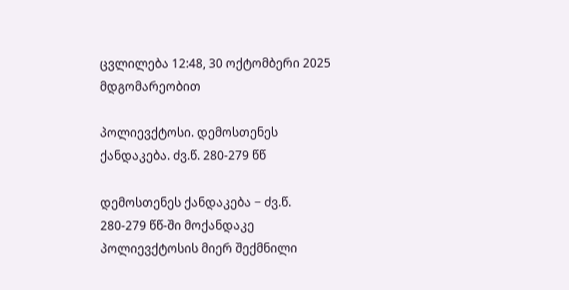ცვლილება 12:48, 30 ოქტომბერი 2025 მდგომარეობით

პოლიევქტოსი. დემოსთენეს ქანდაკება. ძვ.წ. 280-279 წწ

დემოსთენეს ქანდაკება − ძვ.წ. 280-279 წწ-ში მოქანდაკე პოლიევქტოსის მიერ შექმნილი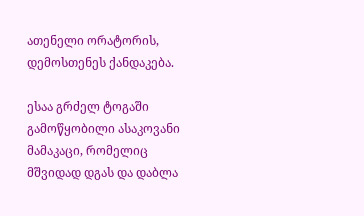ათენელი ორატორის, დემოსთენეს ქანდაკება.

ესაა გრძელ ტოგაში გამოწყობილი ასაკოვანი მამაკაცი, რომელიც მშვიდად დგას და დაბლა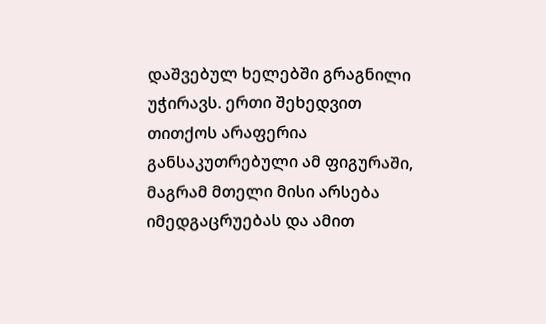დაშვებულ ხელებში გრაგნილი უჭირავს. ერთი შეხედვით თითქოს არაფერია განსაკუთრებული ამ ფიგურაში, მაგრამ მთელი მისი არსება იმედგაცრუებას და ამით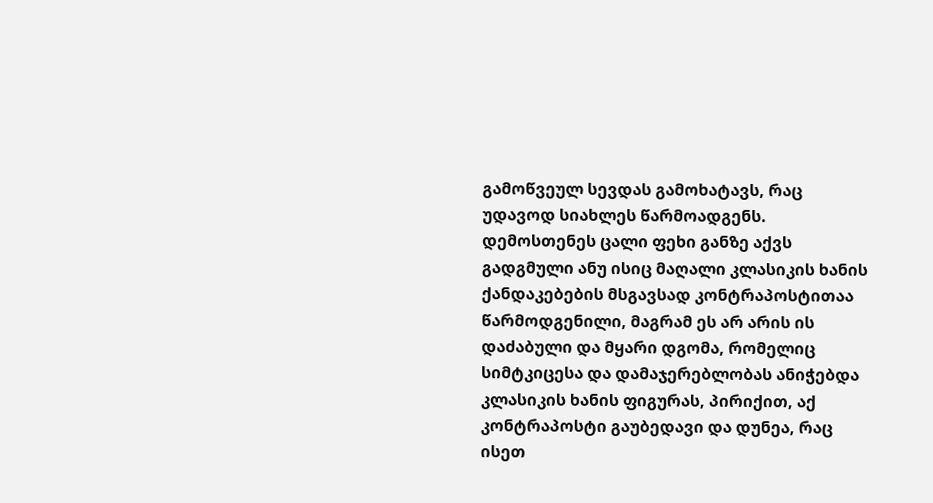გამოწვეულ სევდას გამოხატავს, რაც უდავოდ სიახლეს წარმოადგენს. დემოსთენეს ცალი ფეხი განზე აქვს გადგმული ანუ ისიც მაღალი კლასიკის ხანის ქანდაკებების მსგავსად კონტრაპოსტითაა წარმოდგენილი, მაგრამ ეს არ არის ის დაძაბული და მყარი დგომა, რომელიც სიმტკიცესა და დამაჯერებლობას ანიჭებდა კლასიკის ხანის ფიგურას, პირიქით, აქ კონტრაპოსტი გაუბედავი და დუნეა, რაც ისეთ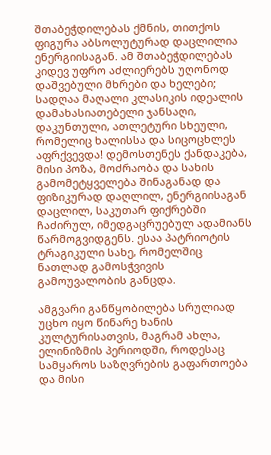შთაბეჭდილებას ქმნის, თითქოს ფიგურა აბსოლუტურად დაცლილია ენერგიისაგან. ამ შთაბეჭდილებას კიდევ უფრო აძლიერებს უღონოდ დაშვებული მხრები და ხელები; სადღაა მაღალი კლასიკის იდეალის დამახასიათებელი ჯანსაღი, დაკუნთული, ათლეტური სხეული, რომელიც ხალისსა და სიცოცხლეს აფრქვევდა! დემოსთენეს ქანდაკება, მისი პოზა, მოძრაობა და სახის გამომეტყველება შინაგანად და ფიზიკურად დაღლილ, ენერგიისაგან დაცლილ, საკუთარ ფიქრებში ჩაძირულ, იმედგაცრუებულ ადამიანს წარმოგვიდგენს. ესაა პატრიოტის ტრაგიკული სახე, რომელშიც ნათლად გამოსჭვივის გამოუვალობის განცდა.

ამგვარი განწყობილება სრულიად უცხო იყო წინარე ხანის კულტურისათვის, მაგრამ ახლა, ელინიზმის პერიოდში, როდესაც სამყაროს საზღვრების გაფართოება და მისი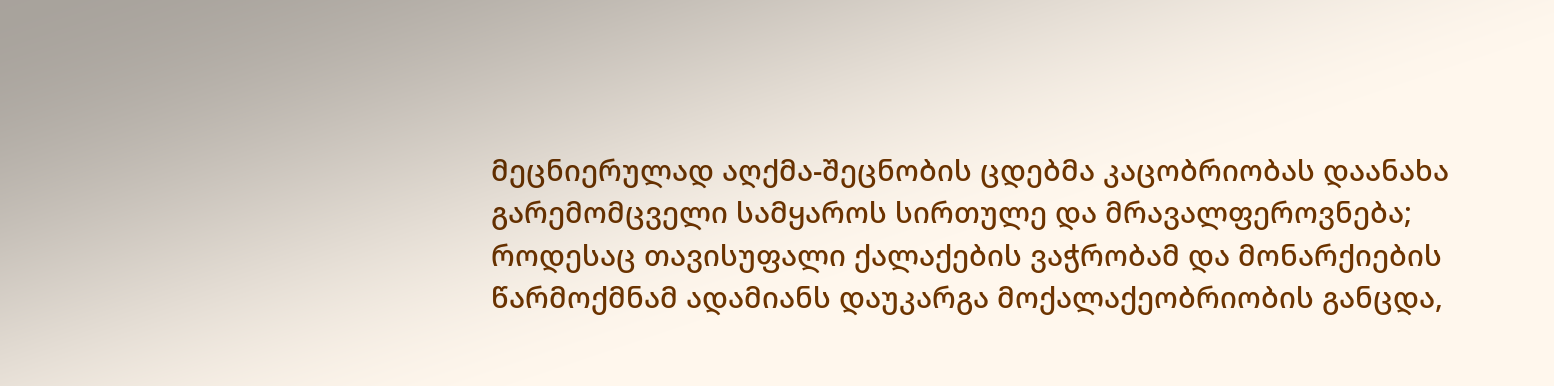მეცნიერულად აღქმა-შეცნობის ცდებმა კაცობრიობას დაანახა გარემომცველი სამყაროს სირთულე და მრავალფეროვნება; როდესაც თავისუფალი ქალაქების ვაჭრობამ და მონარქიების წარმოქმნამ ადამიანს დაუკარგა მოქალაქეობრიობის განცდა,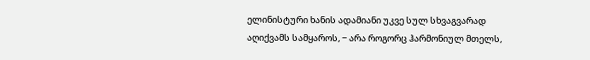ელინისტური ხანის ადამიანი უკვე სულ სხვაგვარად აღიქვამს სამყაროს, − არა როგორც ჰარმონიულ მთელს,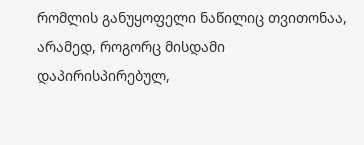რომლის განუყოფელი ნაწილიც თვითონაა, არამედ, როგორც მისდამი დაპირისპირებულ,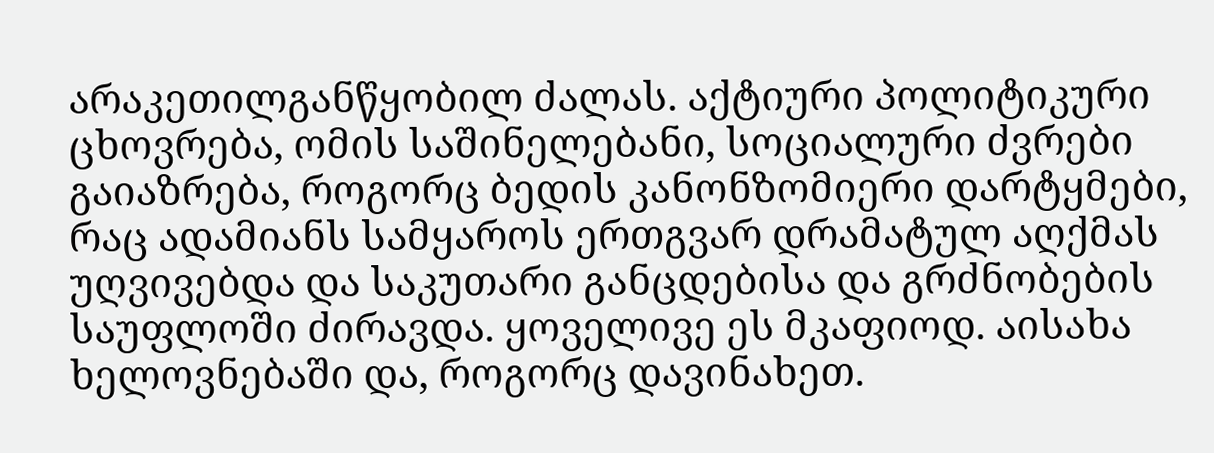არაკეთილგანწყობილ ძალას. აქტიური პოლიტიკური ცხოვრება, ომის საშინელებანი, სოციალური ძვრები გაიაზრება, როგორც ბედის კანონზომიერი დარტყმები, რაც ადამიანს სამყაროს ერთგვარ დრამატულ აღქმას უღვივებდა და საკუთარი განცდებისა და გრძნობების საუფლოში ძირავდა. ყოველივე ეს მკაფიოდ. აისახა ხელოვნებაში და, როგორც დავინახეთ.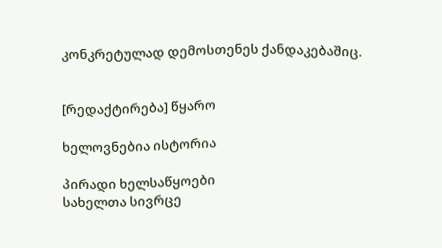კონკრეტულად დემოსთენეს ქანდაკებაშიც.


[რედაქტირება] წყარო

ხელოვნებია ისტორია

პირადი ხელსაწყოები
სახელთა სივრცე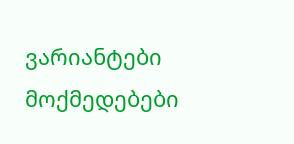ვარიანტები
მოქმედებები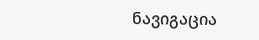ნავიგაცია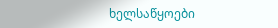ხელსაწყოები